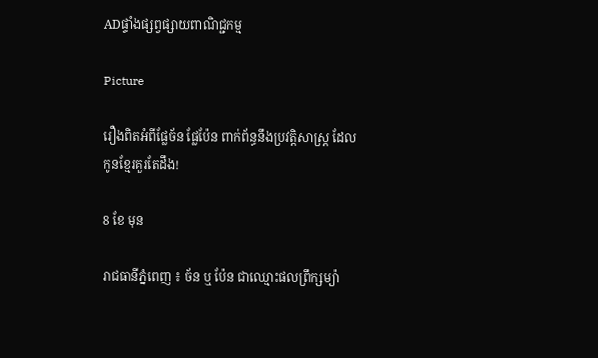ADផ្ទាំងផ្សព្វផ្សាយពាណិជ្ជកម្ម

Picture

រឿងពិតអំពីផ្លែច័ន ផ្លែប៉ែន ពាក់ព័ន្ធនឹងប្រវត្តិសាស្ត្រ ដែលកូនខ្មែរគួរតែដឹង!

8 ខែ មុន

រាជធានីភ្នំពេញ ៖ ច័ន ឬ ប៉ែន ជាឈ្មោះផលព្រឹក្សម្យ៉ា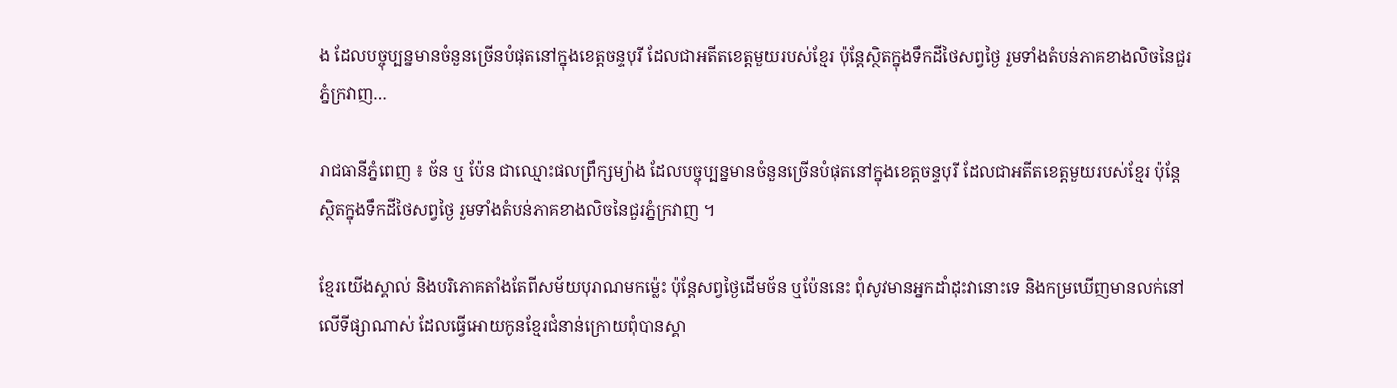ង ដែលបច្ចុប្បន្នមានចំនួនច្រើនបំផុតនៅក្នុងខេត្តចន្ទបុរី ដែលជាអតីតខេត្តមួយរបស់ខ្មែរ ប៉ុន្តែស្ថិតក្នុងទឹកដីថៃសព្វថ្ងៃ រួមទាំងតំបន់ភាគខាងលិចនៃជួរភ្នំក្រវាញ…

រាជធានីភ្នំពេញ ៖ ច័ន ឬ ប៉ែន ជាឈ្មោះផលព្រឹក្សម្យ៉ាង ដែលបច្ចុប្បន្នមានចំនួនច្រើនបំផុតនៅក្នុងខេត្តចន្ទបុរី ដែលជាអតីតខេត្តមួយរបស់ខ្មែរ ប៉ុន្តែស្ថិតក្នុងទឹកដីថៃសព្វថ្ងៃ រួមទាំងតំបន់ភាគខាងលិចនៃជួរភ្នំក្រវាញ ។

ខ្មែរយើងស្គាល់ និងបរិភោគតាំងតែពីសម័យបុរាណមកម្ល៉េះ ប៉ុន្តែសព្វថ្ងៃដើមច័ន ឬប៉ែននេះ ពុំសូវមានអ្នកដាំដុះវានោះទេ និងកម្រឃើញមានលក់នៅលើទីផ្សាណាស់ ដែលធ្វើអោយកូនខ្មែរជំនាន់ក្រោយពុំបានស្គា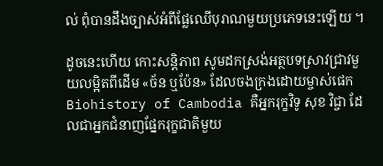ល់ ពុំបានដឹងច្បាស់អំពីផ្លែឈើបុរាណមួយប្រភេទនេះឡើយ ។

ដូចនេះហើយ កោះសន្តិភាព សូមដកស្រង់អត្ថបទស្រាវជ្រាវមួយលម្អិតពីដើម «ច័ន ឬប៉ែន» ដែលចងក្រងដោយម្ចាស់ផេក Biohistory of Cambodia គឺអ្នករុក្ខវិទូ សុខ វិជ្ចា ដែលជាអ្នកជំនាញផ្នែករុក្ខជាតិមួយ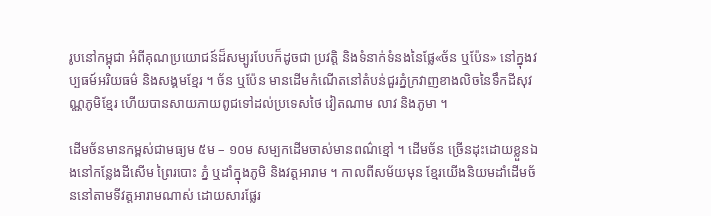រូបនៅកម្ពុជា អំពីគុណប្រយោជន៍ដ៏សម្បូរបែបក៏ដូចជា ប្រវត្តិ និងទំនាក់ទំនងនៃផ្លែ«ច័ន ឬប៉ែន» នៅក្នុងវប្បធម៍អរិយធម៌ និងសង្គមខ្មែរ ។ ច័ន ឬប៉ែន មានដើមកំណើតនៅតំបន់ជួរភ្នំក្រវាញខាងលិចនៃទឹកដីសុវណ្ណភូមិខ្មែរ ហើយបានសាយភាយពូជទៅដល់ប្រទេសថៃ វៀតណាម លាវ និងភូមា ។

ដើមច័នមានកម្ពស់ជាមធ្យម ៥ម – ១០ម សម្បកដើមចាស់មានពណ៌ខ្មៅ ។ ដើមច័ន ច្រើនដុះដោយខ្លួនឯងនៅកន្លែងដីសើម ព្រៃរបោះ ភ្នំ ឬដាំក្នុងភូមិ និងវត្តអារាម ។ កាលពីសម័យមុន ខ្មែរយើងនិយមដាំដើមច័ននៅតាមទីវត្តអារាមណាស់ ដោយសារផ្លែរ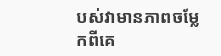បស់វាមានភាពចម្លែកពីគេ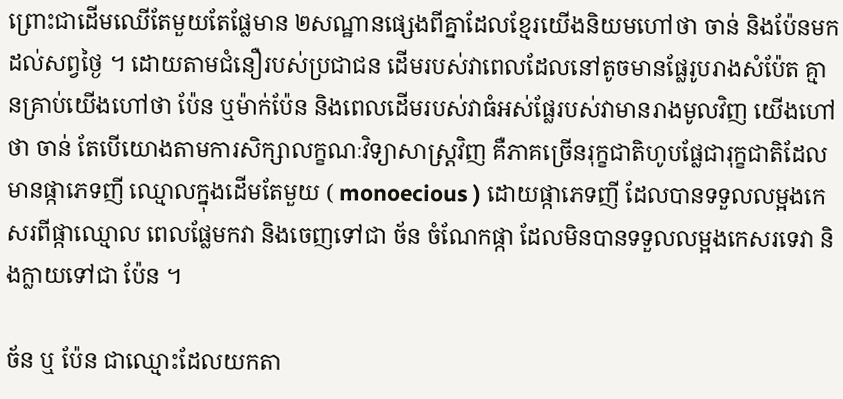ព្រោះជាដើមឈើតែមួយតែផ្លែមាន ២សណ្ឋានផ្សេងពីគ្នាដែលខ្មែរយើងនិយមហៅថា ចាន់ និងប៉ែនមកដល់សព្វថ្ងៃ ។ ដោយតាមជំនឿរបស់ប្រជាជន ដើមរបស់វាពេលដែលនៅតូចមានផ្លែរូបរាងសំប៉ែត គ្មានគ្រាប់យើងហៅថា ប៉ែន ឬម៉ាក់ប៉ែន និងពេលដើមរបស់វាធំអស់ផ្លែរបស់វាមានរាងមូលវិញ យើងហៅថា ចាន់ តែបើយោងតាមការសិក្សាលក្ខណៈវិទ្យាសាស្ត្រវិញ គឺភាគច្រើនរុក្ខជាតិហូបផ្លែជារុក្ខជាតិដែលមានផ្កាភេទញី ឈ្មោលក្នុងដើមតែមួយ ( monoecious ) ដោយផ្កាភេទញី ដែលបានទទួលលម្អងកេសរពីផ្កាឈ្មោល ពេលផ្លែមកវា និងចេញទៅជា ច័ន ចំណែកផ្កា ដែលមិនបានទទួលលម្អងកេសរទេវា និងក្លាយទៅជា ប៉ែន ។

ច័ន ឬ ប៉ែន ជាឈ្មោះដែលយកតា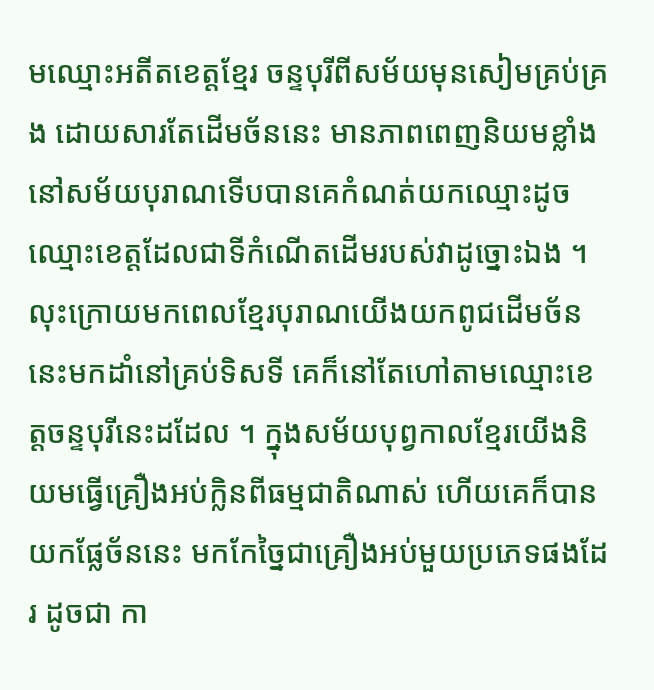មឈ្មោះអតីតខេត្តខ្មែរ ចន្ទបុរីពីសម័យមុនសៀមគ្រប់គ្រង ដោយសារតែដើមច័ននេះ មានភាពពេញនិយមខ្លាំងនៅសម័យបុរាណទើបបានគេកំណត់យកឈ្មោះដូចឈ្មោះខេត្តដែលជាទីកំណើតដើមរបស់វាដូច្នោះឯង ។ លុះក្រោយមកពេលខ្មែរបុរាណយើងយកពូជដើមច័ននេះមកដាំនៅគ្រប់ទិសទី គេក៏នៅតែហៅតាមឈ្មោះខេត្តចន្ទបុរីនេះដដែល ។ ក្នុងសម័យបុព្វកាលខ្មែរយើងនិយមធ្វើគ្រឿងអប់ក្លិនពីធម្មជាតិណាស់ ហើយគេក៏បានយកផ្លែច័ននេះ មកកែច្នៃជាគ្រឿងអប់មួយប្រភេទផងដែរ ដូចជា កា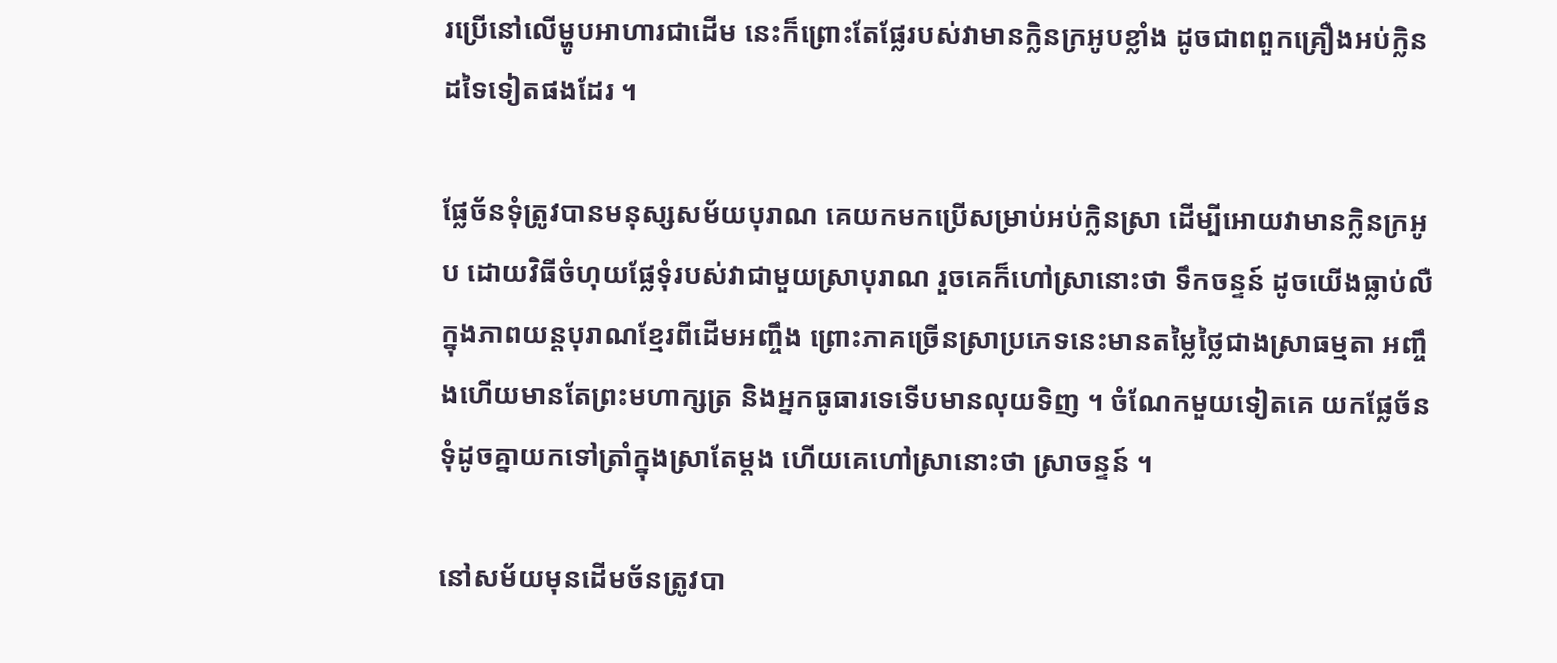រប្រើនៅលើម្ហូបអាហារជាដើម នេះក៏ព្រោះតែផ្លែរបស់វាមានក្លិនក្រអូបខ្លាំង ដូចជាពពួកគ្រឿងអប់ក្លិនដទៃទៀតផងដែរ ។

ផ្លែច័នទុំត្រូវបានមនុស្សសម័យបុរាណ គេយកមកប្រើសម្រាប់អប់ក្លិនស្រា ដើម្បីអោយវាមានក្លិនក្រអូប ដោយវិធីចំហុយផ្លែទុំរបស់វាជាមួយស្រាបុរាណ រួចគេក៏ហៅស្រានោះថា ទឹកចន្ទន៍ ដូចយើងធ្លាប់លឺក្នុងភាពយន្តបុរាណខ្មែរពីដើមអញ្ចឹង ព្រោះភាគច្រើនស្រាប្រភេទនេះមានតម្លៃថ្លៃជាងស្រាធម្មតា អញ្ចឹងហើយមានតែព្រះមហាក្សត្រ និងអ្នកធូធារទេទើបមានលុយទិញ ។ ចំណែកមួយទៀតគេ យកផ្លែច័នទុំដូចគ្នាយកទៅត្រាំក្នុងស្រាតែម្តង ហើយគេហៅស្រានោះថា ស្រាចន្ទន៍ ។

នៅសម័យមុនដើមច័នត្រូវបា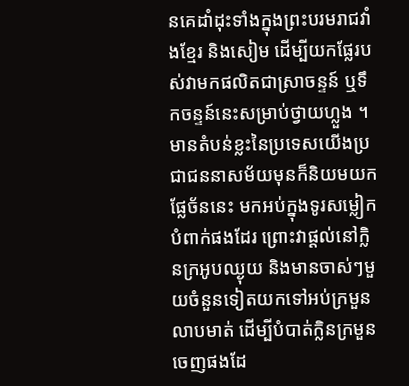នគេដាំដុះទាំងក្នុងព្រះបរមរាជវាំងខ្មែរ និងសៀម ដើម្បីយកផ្លែរបស់វាមកផលិតជាស្រាចន្ទន៍ ឬទឹកចន្ទន៍នេះសម្រាប់ថ្វាយហ្លួង ។ មានតំបន់ខ្លះនៃប្រទេសយើងប្រជាជននាសម័យមុនក៏និយមយកផ្លែច័ននេះ មកអប់ក្នុងទូរសម្លៀកបំពាក់ផងដែរ ព្រោះវាផ្តល់នៅក្លិនក្រអូបឈ្ងុយ និងមានចាស់ៗមួយចំនួនទៀតយកទៅអប់ក្រមួនលាបមាត់ ដើម្បីបំបាត់ក្លិនក្រមួនចេញផងដែ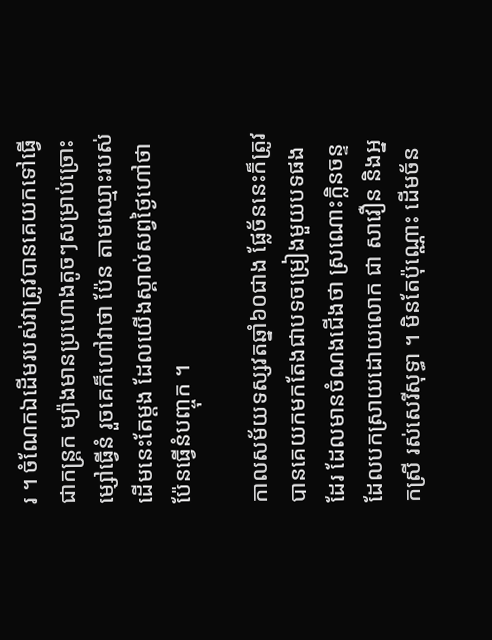រ ។ ចំណែកឯដើមរបស់វាត្រូវបានគេយកទៅធ្វើជាកន្ត្រក ម្យ៉ាងមានប្រហោងតូចៗសម្រាប់ច្រោះម្សៅធ្វើនំ រួចគេក៏ហៅវាថា ប៉ែន តាមឈ្មោះរបស់ដើមនេះតែម្តង ដែលយើងស្គាល់សព្វថ្ងៃហៅថាប៉ែនធ្វើនំបញ្ចុក ។

កាលសម័យទស្សវតឆ្នាំ៦០ជាង ផ្លែច័ននេះក៏ត្រូវបានគេយកមកតែងជាបទចម្រៀងមួយបទផងដែរ ដែលមានចំណងជើងថា ស្រណោះក្លិនចន្ទ ដែលបកស្រាយដោយលោក ជា សាវឿន និងអ្នកស្រី រស់សេរីសុទ្ធា ។ មិនតែប៉ុណ្ណោះ ដើមច័ន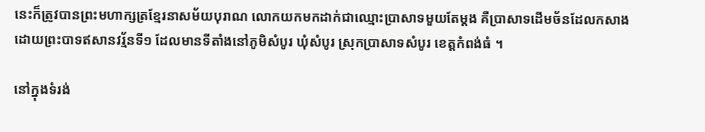នេះក៏ត្រូវបានព្រះមហាក្សត្រខ្មែរនាសម័យបុរាណ លោកយកមកដាក់ជាឈ្មោះប្រាសាទមួយតែម្តង គឺប្រាសាទដើមច័នដែលកសាងដោយព្រះបាទឥសានវរ្ម័នទី១ ដែលមានទីតាំងនៅភូមិសំបូរ ឃុំសំបូរ ស្រុកប្រាសាទសំបូរ ខេត្តកំពង់ធំ ។

នៅក្នុងទំរង់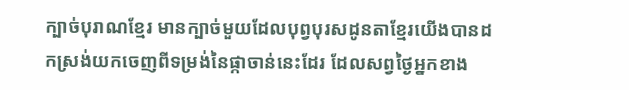ក្បាច់បុរាណខ្មែរ មានក្បាច់មួយដែលបុព្វបុរសដូនតាខ្មែរយើងបានដកស្រង់យកចេញពីទម្រង់នៃផ្កាចាន់នេះដែរ ដែលសព្វថ្ងៃអ្នកខាង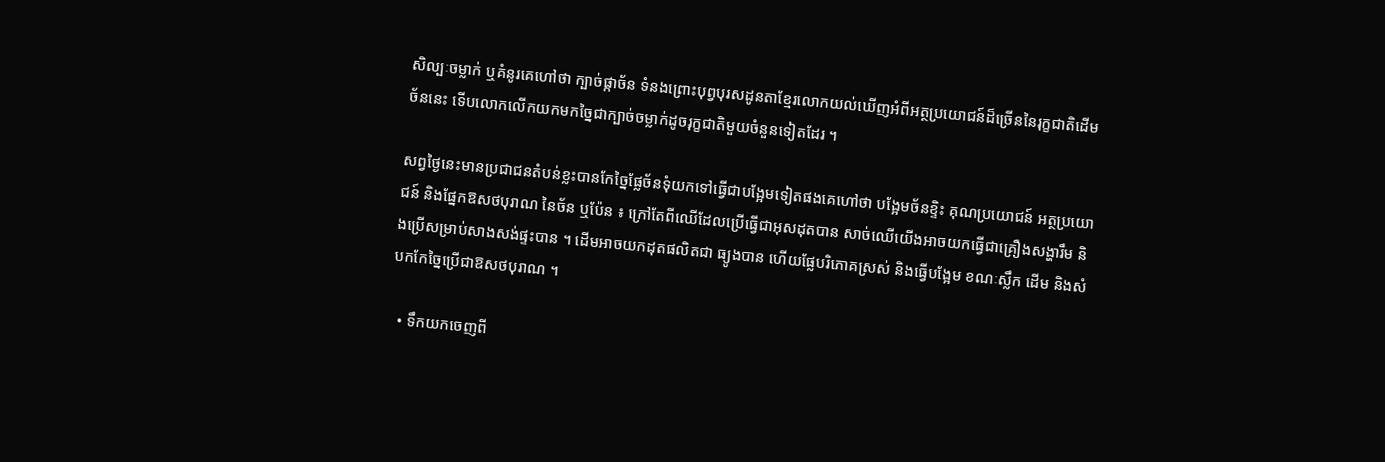សិល្បៈចម្លាក់ ឬគំនូរគេហៅថា ក្បាច់ផ្កាច័ន ទំនងព្រោះបុព្វបុរសដូនតាខ្មែរលោកយល់ឃើញអំពីអត្ថប្រយោជន៍ដ៏ច្រើននៃរុក្ខជាតិដើមច័ននេះ ទើបលោកលើកយកមកច្នៃជាក្បាច់ចម្លាក់ដូចរុក្ខជាតិមួយចំនួនទៀតដែរ ។

សព្វថ្ងៃនេះមានប្រជាជនតំបន់ខ្លះបានកែច្នៃផ្លែច័នទុំយកទៅធ្វើជាបង្អែមទៀតផងគេហៅថា បង្អែមច័នខ្ទិះ គុណប្រយោជន៍ អត្ថប្រយោជន៍ និងផ្នែកឱសថបុរាណ នៃច័ន ឬប៉ែន ៖ ក្រៅតែពីឈើដែលប្រើធ្វើជាអុសដុតបាន សាច់ឈើយើងអាចយកធ្វើជាគ្រឿងសង្ហារឹម និងប្រើសម្រាប់សាងសង់ផ្ទះបាន ។ ដើមអាចយកដុតផលិតជា ធ្យូងបាន ហើយផ្លែបរិភោគស្រស់ និងធ្វើបង្អែម ខណៈស្លឹក ដើម និងសំបកកែច្នៃប្រើជាឱសថបុរាណ ។

  • ទឹកយកចេញពី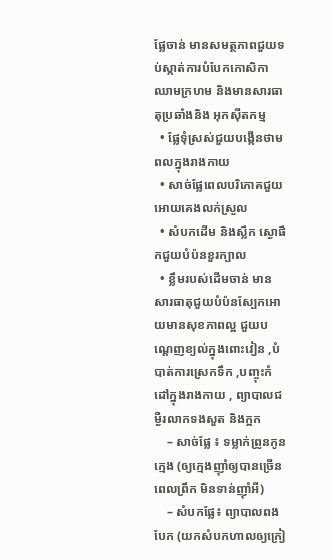ផ្លែចាន់ មានសមត្ថភាពជួយទប់ស្កាត់ការបំបែកកោសិកាឈាមក្រហម និងមានសារធាតុប្រឆាំងនិង អុកស៊ីតកម្ម
  • ផ្លែទុំស្រស់ជួយបង្កើនថាមពលក្នុងរាងកាយ
  • សាច់ផ្លែពេលបរិភោគជួយអោយគេងលក់ស្រួល
  • សំបកដើម និងស្លឹក ស្ងោផឹកជួយបំប៉នខួរក្បាល
  • ខ្លឹមរបស់ដើមចាន់ មានសារធាតុជួយបំប៉នស្បែកអោយមានសុខភាពល្អ ជួយបណ្តេញខ្យល់ក្នុងពោះវៀន ,បំបាត់ការស្រេកទឹក ,បញ្ចុះកំដៅក្នុងរាងកាយ , ព្យាបាលជម្ងឺរលាកទងសួត និងក្អក
    – សាច់ផ្លែ ៖ ទម្លាក់ព្រូនកូនក្មេង (ឲ្យក្មេងញ៉ាំឲ្យបានច្រើនពេលព្រឹក មិនទាន់ញ៉ាំអី)
    – សំបកផ្លែ៖ ព្យាបាលពងបែក (យកសំបកហាលឲ្យក្រៀ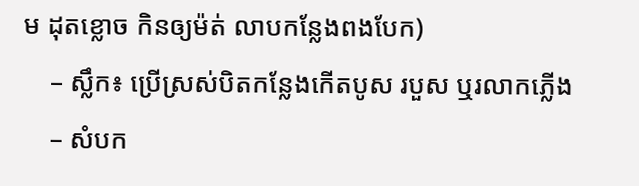ម ដុតខ្លោច កិនឲ្យម៉ត់ លាបកន្លែងពងបែក)
    – ស្លឹក៖ ប្រើស្រស់បិតកន្លែងកើតបូស របួស ឬរលាកភ្លើង
    – សំបក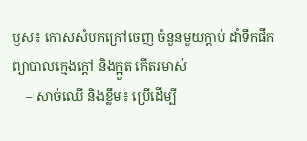ឫស៖ កោសសំបកក្រៅចេញ ចំនួនមួយក្ដាប់ ដាំទឹកផឹក ព្យាបាលក្មេងក្ដៅ និងក្អួត កើតរមាស់
    – សាច់ឈើ និងខ្លឹម៖ ប្រើដើម្បី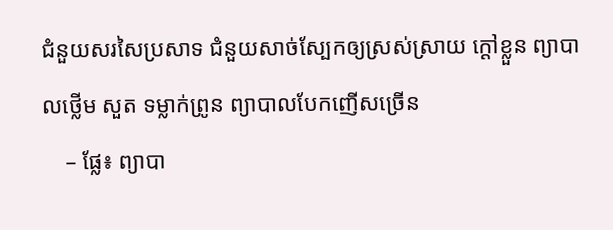ជំនួយសរសៃប្រសាទ ជំនួយសាច់ស្បែកឲ្យស្រស់ស្រាយ ក្ដៅខ្លួន ព្យាបាលថ្លើម សួត ទម្លាក់ព្រូន ព្យាបាលបែកញើសច្រើន
    – ផ្លែ៖ ព្យាបា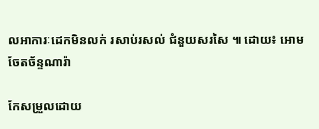លអាការៈដេកមិនលក់ រសាប់រសល់ ជំនួយសរសៃ ៕ ដោយ៖ អោម ចែតច័ន្ទណារ៉ា

កែសម្រួលដោយ